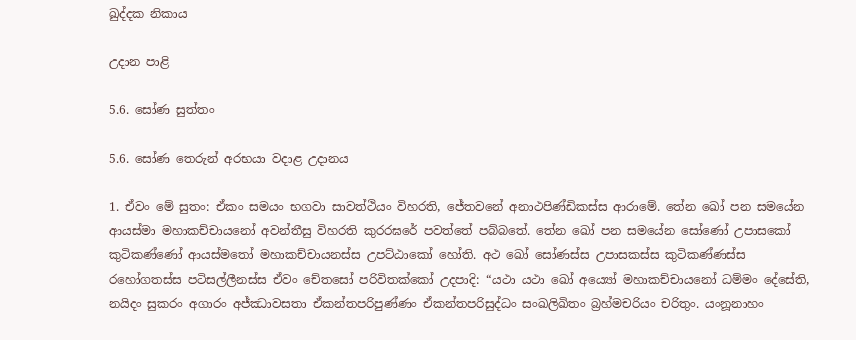ඛුද්දක නිකාය

උදාන පාළි

5.6. සෝණ සුත්තං

5.6. සෝණ තෙරුන් අරභයා වදාළ උදානය

1. ඒවං මේ සුතං: ඒකං සමයං භගවා සාවත්ථියං විහරති, ජේතවනේ අනාථපිණ්ඩිකස්ස ආරාමේ. තේන ඛෝ පන සමයේන ආයස්මා මහාකච්චායනෝ අවන්තීසු විහරති කුරරඝරේ පවත්තේ පබ්බතේ. තේන ඛෝ පන සමයේන සෝණෝ උපාසකෝ කුටිකණ්ණෝ ආයස්මතෝ මහාකච්චායනස්ස උපට්ඨාකෝ හෝති. අථ ඛෝ සෝණස්ස උපාසකස්ස කුටිකණ්ණස්ස රහෝගතස්ස පටිසල්ලීනස්ස ඒවං චේතසෝ පරිවිතක්කෝ උදපාදි: “යථා යථා ඛෝ අය්‍යෝ මහාකච්චායනෝ ධම්මං දේසේති, නයිදං සුකරං අගාරං අජ්ඣාවසතා ඒකන්තපරිපුණ්ණං ඒකන්තපරිසුද්ධං සංඛලිඛිතං බ්‍රහ්මචරියං චරිතුං. යංනූනාහං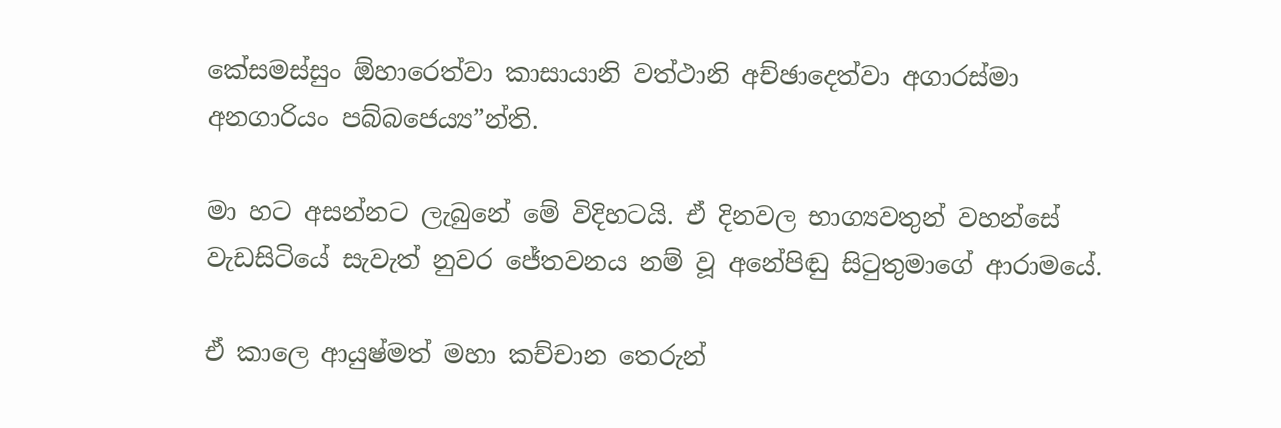කේසමස්සුං ඕහාරෙත්වා කාසායානි වත්ථානි අච්ඡාදෙත්වා අගාරස්මා අනගාරියං පබ්බජෙය්‍ය”න්ති.

මා හට අසන්නට ලැබුනේ මේ විදිහටයි. ඒ දිනවල භාග්‍යවතුන් වහන්සේ වැඩසිටියේ සැවැත් නුවර ජේතවනය නම් වූ අනේපිඬු සිටුතුමාගේ ආරාමයේ.

ඒ කාලෙ ආයුෂ්මත් මහා කච්චාන තෙරුන්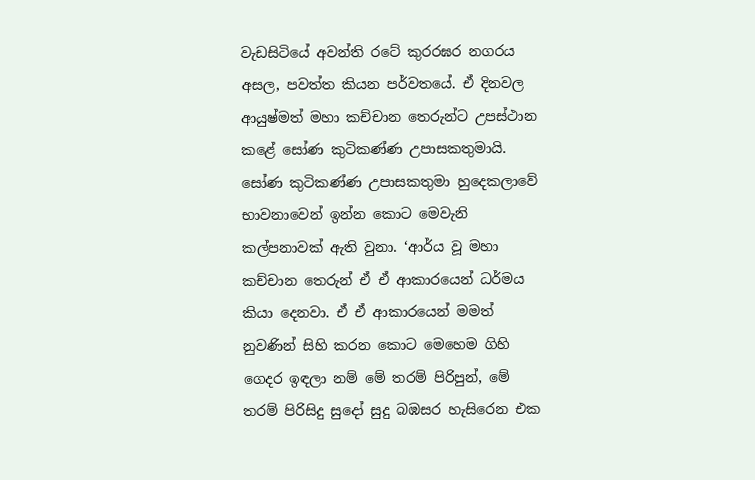වැඩසිටියේ අවන්ති රටේ කුරරඝර නගරය අසල, පවත්ත කියන පර්වතයේ. ඒ දිනවල ආයුෂ්මත් මහා කච්චාන තෙරුන්ට උපස්ථාන කළේ සෝණ කුටිකණ්ණ උපාසකතුමායි. සෝණ කුටිකණ්ණ උපාසකතුමා හුදෙකලාවේ භාවනාවෙන් ඉන්න කොට මෙවැනි කල්පනාවක් ඇති වුනා. ‘ආර්ය වූ මහා කච්චාන තෙරුන් ඒ ඒ ආකාරයෙන් ධර්මය කියා දෙනවා. ඒ ඒ ආකාරයෙන් මමත් නුවණින් සිහි කරන කොට මෙහෙම ගිහි ගෙදර ඉඳලා නම් මේ තරම් පිරිපුන්, මේ තරම් පිරිසිදු සුදෝ සුදු බඹසර හැසිරෙන එක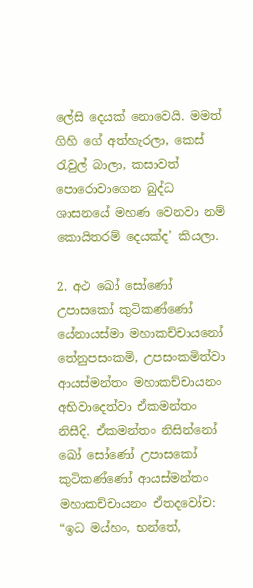ලේසි දෙයක් නොවෙයි. මමත් ගිහි ගේ අත්හැරලා, කෙස් රැවුල් බාලා, කසාවත් පොරොවාගෙන බුද්ධ ශාසනයේ මහණ වෙනවා නම් කොයිතරම් දෙයක්ද’ කියලා.

2. අථ ඛෝ සෝණෝ උපාසකෝ කුටිකණ්ණෝ යේනායස්මා මහාකච්චායනෝ තේනුපසංකමි, උපසංකමිත්වා ආයස්මන්තං මහාකච්චායනං අභිවාදෙත්වා ඒකමන්තං නිසීදි. ඒකමන්තං නිසින්නෝ ඛෝ සෝණෝ උපාසකෝ කුටිකණ්ණෝ ආයස්මන්තං මහාකච්චායනං ඒතදවෝච: “ඉධ මය්හං, භන්තේ,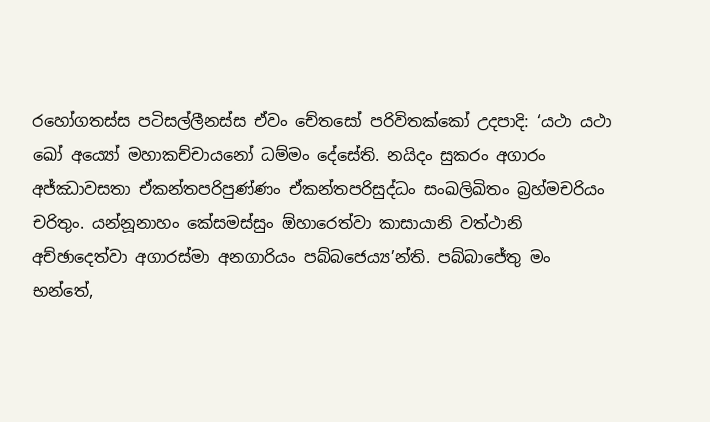රහෝගතස්ස පටිසල්ලීනස්ස ඒවං චේතසෝ පරිවිතක්කෝ උදපාදි: ‘යථා යථා ඛෝ අය්‍යෝ මහාකච්චායනෝ ධම්මං දේසේති. නයිදං සුකරං අගාරං අජ්ඣාවසතා ඒකන්තපරිපුණ්ණං ඒකන්තපරිසුද්ධං සංඛලිඛිතං බ්‍රහ්මචරියං චරිතුං. යන්නූනාහං කේසමස්සුං ඕහාරෙත්වා කාසායානි වත්ථානි අච්ඡාදෙත්වා අගාරස්මා අනගාරියං පබ්බජෙය්‍ය’න්ති. පබ්බාජේතු මං භන්තේ,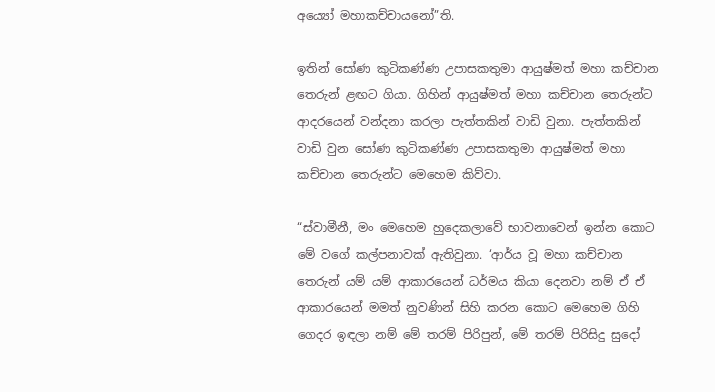අය්‍යෝ මහාකච්චායනෝ”ති.

ඉතින් සෝණ කුටිකණ්ණ උපාසකතුමා ආයුෂ්මත් මහා කච්චාන තෙරුන් ළඟට ගියා. ගිහින් ආයුෂ්මත් මහා කච්චාන තෙරුන්ට ආදරයෙන් වන්දනා කරලා පැත්තකින් වාඩි වුනා. පැත්තකින් වාඩි වුන සෝණ කුටිකණ්ණ උපාසකතුමා ආයුෂ්මත් මහා කච්චාන තෙරුන්ට මෙහෙම කිව්වා.

“ස්වාමීනී, මං මෙහෙම හුදෙකලාවේ භාවනාවෙන් ඉන්න කොට මේ වගේ කල්පනාවක් ඇතිවුනා. ‘ආර්ය වූ මහා කච්චාන තෙරුන් යම් යම් ආකාරයෙන් ධර්මය කියා දෙනවා නම් ඒ ඒ ආකාරයෙන් මමත් නුවණින් සිහි කරන කොට මෙහෙම ගිහි ගෙදර ඉඳලා නම් මේ තරම් පිරිපුන්, මේ තරම් පිරිසිදු සුදෝ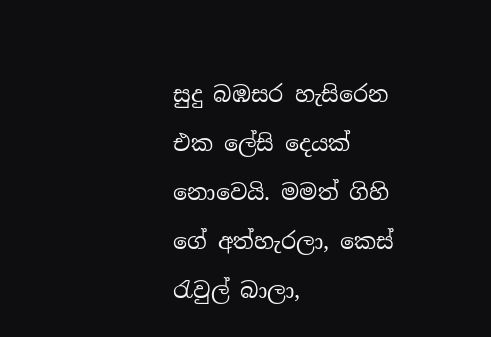සුදු බඹසර හැසිරෙන එක ලේසි දෙයක් නොවෙයි. මමත් ගිහි ගේ අත්හැරලා, කෙස් රැවුල් බාලා,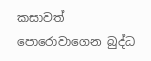කසාවත් පොරොවාගෙන බුද්ධ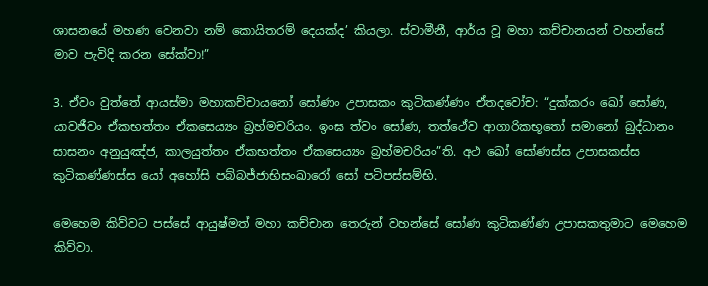ශාසනයේ මහණ වෙනවා නම් කොයිතරම් දෙයක්ද’ කියලා. ස්වාමීනී, ආර්ය වූ මහා කච්චානයන් වහන්සේ මාව පැවිදි කරන සේක්වා!”

3. ඒවං වුත්තේ ආයස්මා මහාකච්චායනෝ සෝණං උපාසකං කුටිකණ්ණං ඒතදවෝච: “දුක්කරං ඛෝ සෝණ, යාවජීවං ඒකභත්තං ඒකසෙය්‍යං බ්‍රහ්මචරියං. ඉංඝ ත්වං සෝණ, තත්ථේව ආගාරිකභූතෝ සමානෝ බුද්ධානං සාසනං අනුයුඤ්ජ, කාලයුත්තං ඒකභත්තං ඒකසෙය්‍යං බ්‍රහ්මචරියං”ති. අථ ඛෝ සෝණස්ස උපාසකස්ස කුටිකණ්ණස්ස යෝ අහෝසි පබ්බජ්ජාභිසංඛාරෝ සෝ පටිපස්සම්භි.

මෙහෙම කිව්වට පස්සේ ආයුෂ්මත් මහා කච්චාන තෙරුන් වහන්සේ සෝණ කුටිකණ්ණ උපාසකතුමාට මෙහෙම කිව්වා.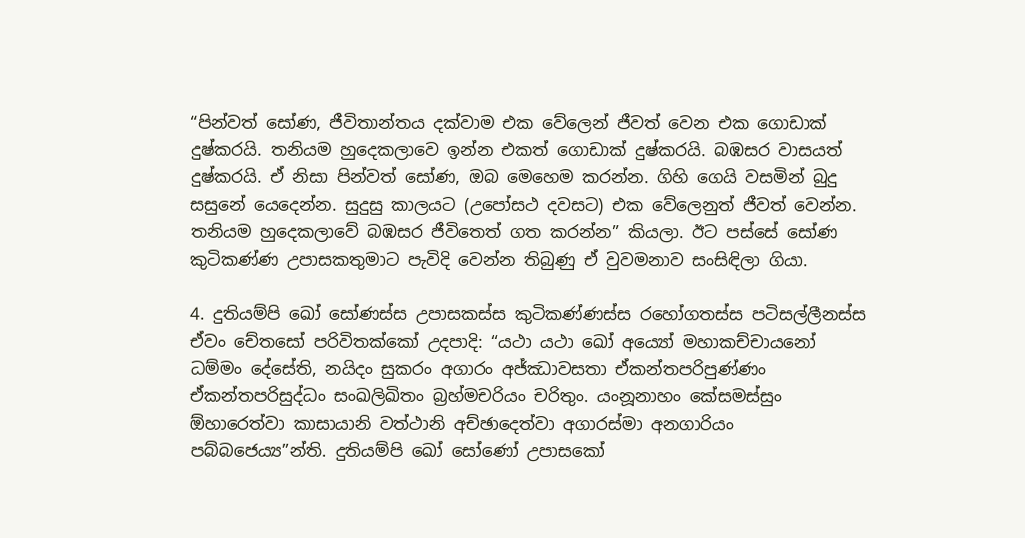“පින්වත් සෝණ, ජීවිතාන්තය දක්වාම එක වේලෙන් ජීවත් වෙන එක ගොඩාක් දුෂ්කරයි. තනියම හුදෙකලාවෙ ඉන්න එකත් ගොඩාක් දුෂ්කරයි. බඹසර වාසයත් දුෂ්කරයි. ඒ නිසා පින්වත් සෝණ, ඔබ මෙහෙම කරන්න. ගිහි ගෙයි වසමින් බුදු සසුනේ යෙදෙන්න. සුදුසු කාලයට (උපෝසථ දවසට) එක වේලෙනුත් ජීවත් වෙන්න. තනියම හුදෙකලාවේ බඹසර ජීවිතෙත් ගත කරන්න” කියලා. ඊට පස්සේ සෝණ කුටිකණ්ණ උපාසකතුමාට පැවිදි වෙන්න තිබුණු ඒ වුවමනාව සංසිඳිලා ගියා.

4. දුතියම්පි ඛෝ සෝණස්ස උපාසකස්ස කුටිකණ්ණස්ස රහෝගතස්ස පටිසල්ලීනස්ස ඒවං චේතසෝ පරිවිතක්කෝ උදපාදි: “යථා යථා ඛෝ අය්‍යෝ මහාකච්චායනෝ ධම්මං දේසේති, නයිදං සුකරං අගාරං අජ්ඣාවසතා ඒකන්තපරිපුණ්ණං ඒකන්තපරිසුද්ධං සංඛලිඛිතං බ්‍රහ්මචරියං චරිතුං. යංනූනාහං කේසමස්සුං ඕහාරෙත්වා කාසායානි වත්ථානි අච්ඡාදෙත්වා අගාරස්මා අනගාරියං පබ්බජෙය්‍ය”න්ති. දුතියම්පි ඛෝ සෝණෝ උපාසකෝ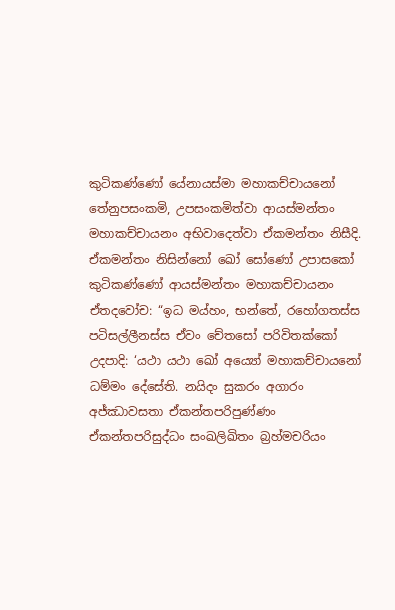කුටිකණ්ණෝ යේනායස්මා මහාකච්චායනෝ තේනුපසංකමි, උපසංකමිත්වා ආයස්මන්තං මහාකච්චායනං අභිවාදෙත්වා ඒකමන්තං නිසීදි. ඒකමන්තං නිසින්නෝ ඛෝ සෝණෝ උපාසකෝ කුටිකණ්ණෝ ආයස්මන්තං මහාකච්චායනං ඒතදවෝච: “ඉධ මය්හං, භන්තේ, රහෝගතස්ස පටිසල්ලීනස්ස ඒවං චේතසෝ පරිවිතක්කෝ උදපාදි: ‘යථා යථා ඛෝ අය්‍යෝ මහාකච්චායනෝ ධම්මං දේසේති. නයිදං සුකරං අගාරං අජ්ඣාවසතා ඒකන්තපරිපුණ්ණං ඒකන්තපරිසුද්ධං සංඛලිඛිතං බ්‍රහ්මචරියං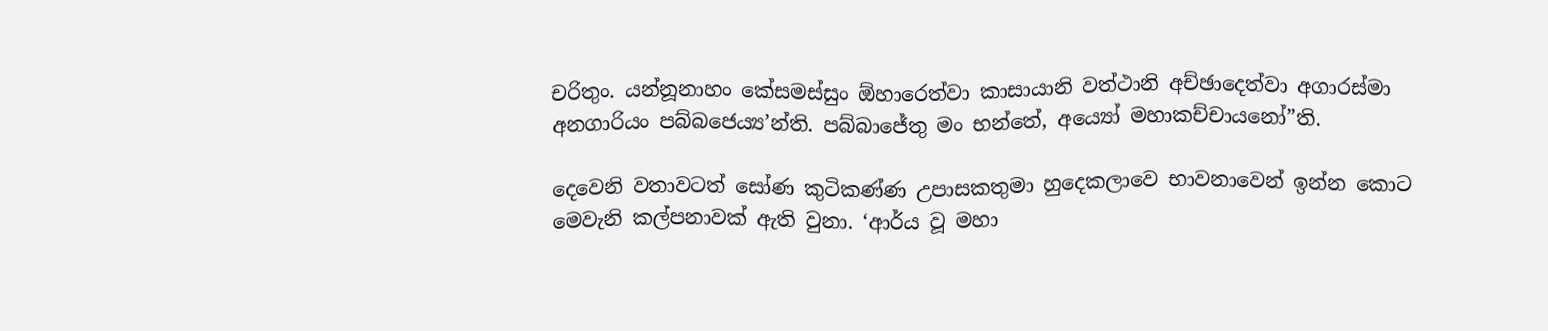චරිතුං. යන්නූනාහං කේසමස්සුං ඕහාරෙත්වා කාසායානි වත්ථානි අච්ඡාදෙත්වා අගාරස්මා අනගාරියං පබ්බජෙය්‍ය’න්ති. පබ්බාජේතු මං භන්තේ, අය්‍යෝ මහාකච්චායනෝ”ති.

දෙවෙනි වතාවටත් සෝණ කුටිකණ්ණ උපාසකතුමා හුදෙකලාවෙ භාවනාවෙන් ඉන්න කොට මෙවැනි කල්පනාවක් ඇති වුනා. ‘ආර්ය වූ මහා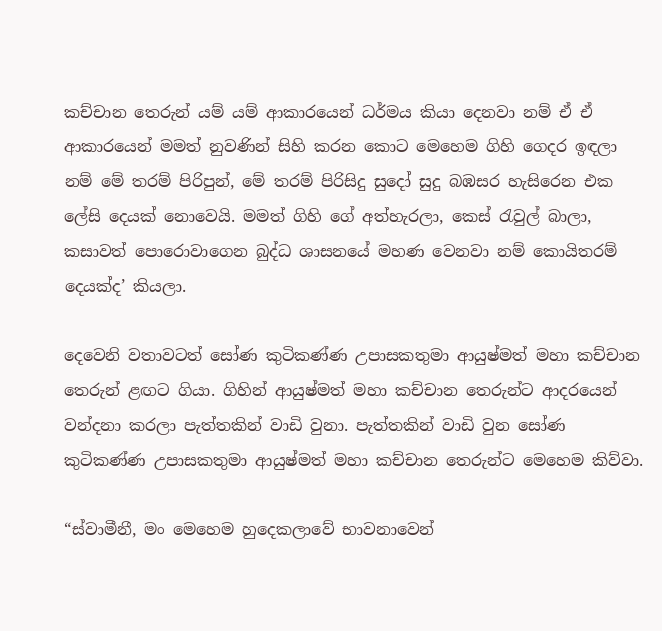කච්චාන තෙරුන් යම් යම් ආකාරයෙන් ධර්මය කියා දෙනවා නම් ඒ ඒ ආකාරයෙන් මමත් නුවණින් සිහි කරන කොට මෙහෙම ගිහි ගෙදර ඉඳලා නම් මේ තරම් පිරිපුන්, මේ තරම් පිරිසිදු සුදෝ සුදු බඹසර හැසිරෙන එක ලේසි දෙයක් නොවෙයි. මමත් ගිහි ගේ අත්හැරලා, කෙස් රැවුල් බාලා, කසාවත් පොරොවාගෙන බුද්ධ ශාසනයේ මහණ වෙනවා නම් කොයිතරම් දෙයක්ද’ කියලා.

දෙවෙනි වතාවටත් සෝණ කුටිකණ්ණ උපාසකතුමා ආයුෂ්මත් මහා කච්චාන තෙරුන් ළඟට ගියා. ගිහින් ආයුෂ්මත් මහා කච්චාන තෙරුන්ට ආදරයෙන් වන්දනා කරලා පැත්තකින් වාඩි වුනා. පැත්තකින් වාඩි වුන සෝණ කුටිකණ්ණ උපාසකතුමා ආයුෂ්මත් මහා කච්චාන තෙරුන්ට මෙහෙම කිව්වා.

“ස්වාමීනී, මං මෙහෙම හුදෙකලාවේ භාවනාවෙන්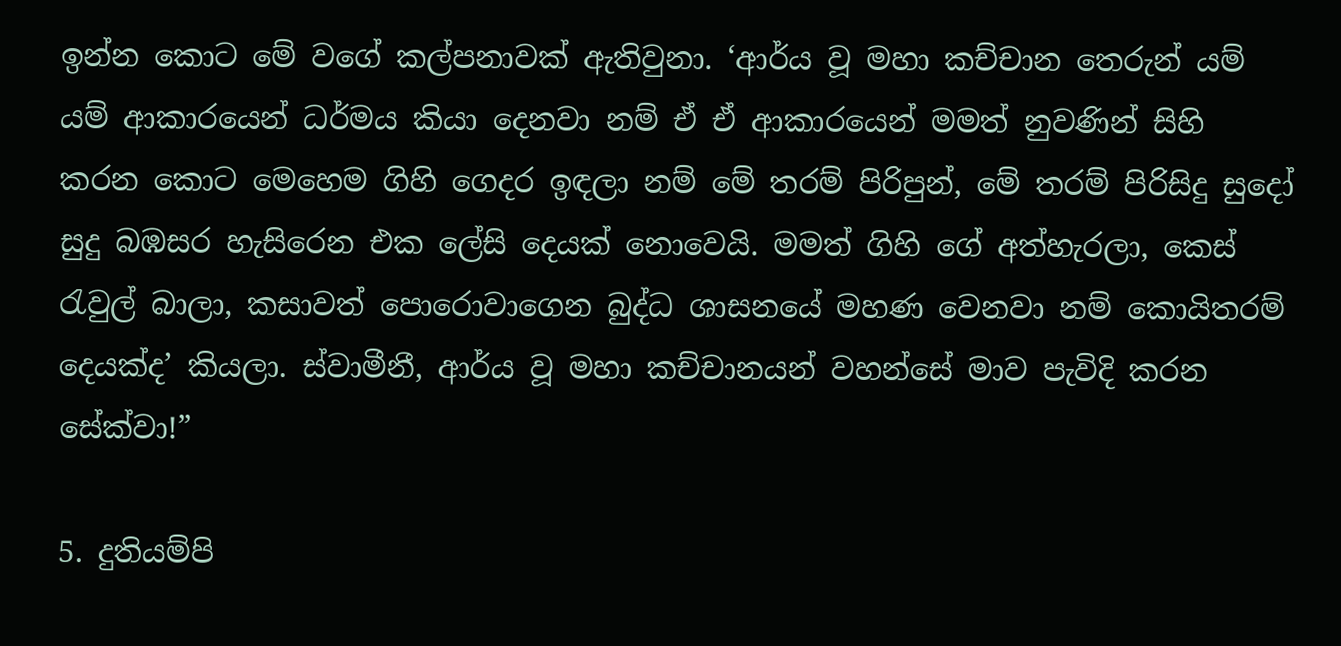ඉන්න කොට මේ වගේ කල්පනාවක් ඇතිවුනා. ‘ආර්ය වූ මහා කච්චාන තෙරුන් යම් යම් ආකාරයෙන් ධර්මය කියා දෙනවා නම් ඒ ඒ ආකාරයෙන් මමත් නුවණින් සිහි කරන කොට මෙහෙම ගිහි ගෙදර ඉඳලා නම් මේ තරම් පිරිපුන්, මේ තරම් පිරිසිදු සුදෝ සුදු බඹසර හැසිරෙන එක ලේසි දෙයක් නොවෙයි. මමත් ගිහි ගේ අත්හැරලා, කෙස් රැවුල් බාලා, කසාවත් පොරොවාගෙන බුද්ධ ශාසනයේ මහණ වෙනවා නම් කොයිතරම් දෙයක්ද’ කියලා. ස්වාමීනී, ආර්ය වූ මහා කච්චානයන් වහන්සේ මාව පැවිදි කරන සේක්වා!”

5. දුතියම්පි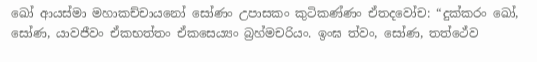ඛෝ ආයස්මා මහාකච්චායනෝ සෝණං උපාසකං කුටිකණ්ණං ඒතදවෝච: “දුක්කරං ඛෝ, සෝණ, යාවජීවං ඒකභත්තං ඒකසෙය්‍යං බ්‍රහ්මචරියං. ඉංඝ ත්වං, සෝණ, තත්ථේව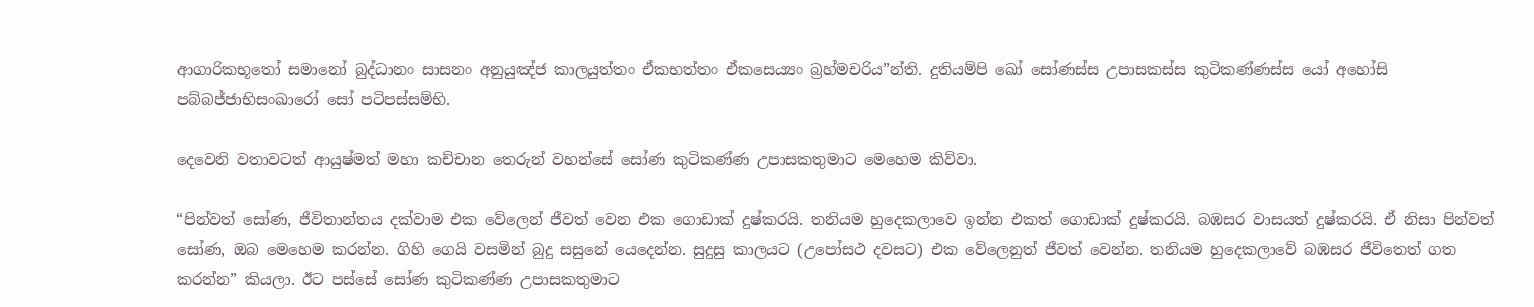ආගාරිකභූතෝ සමානෝ බුද්ධානං සාසනං අනුයුඤ්ජ කාලයුත්තං ඒකභත්තං ඒකසෙය්‍යං බ්‍රහ්මචරිය”න්ති. දුතියම්පි ඛෝ සෝණස්ස උපාසකස්ස කුටිකණ්ණස්ස යෝ අහෝසි පබ්බජ්ජාභිසංඛාරෝ සෝ පටිපස්සම්භි.

දෙවෙනි වතාවටත් ආයුෂ්මත් මහා කච්චාන තෙරුන් වහන්සේ සෝණ කුටිකණ්ණ උපාසකතුමාට මෙහෙම කිව්වා.

“පින්වත් සෝණ, ජීවිතාන්තය දක්වාම එක වේලෙන් ජීවත් වෙන එක ගොඩාක් දුෂ්කරයි. තනියම හුදෙකලාවෙ ඉන්න එකත් ගොඩාක් දුෂ්කරයි. බඹසර වාසයත් දුෂ්කරයි. ඒ නිසා පින්වත් සෝණ, ඔබ මෙහෙම කරන්න. ගිහි ගෙයි වසමින් බුදු සසුනේ යෙදෙන්න. සුදුසු කාලයට (උපෝසථ දවසට) එක වේලෙනුත් ජීවත් වෙන්න. තනියම හුදෙකලාවේ බඹසර ජීවිතෙත් ගත කරන්න” කියලා. ඊට පස්සේ සෝණ කුටිකණ්ණ උපාසකතුමාට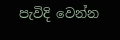පැවිදි වෙන්න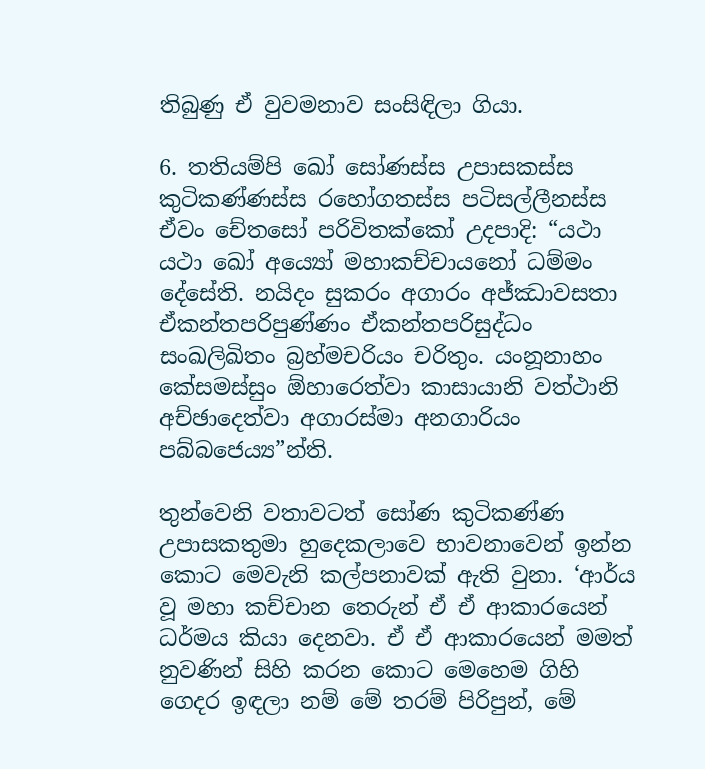තිබුණු ඒ වුවමනාව සංසිඳිලා ගියා.

6. තතියම්පි ඛෝ සෝණස්ස උපාසකස්ස කුටිකණ්ණස්ස රහෝගතස්ස පටිසල්ලීනස්ස ඒවං චේතසෝ පරිවිතක්කෝ උදපාදි: “යථා යථා ඛෝ අය්‍යෝ මහාකච්චායනෝ ධම්මං දේසේති. නයිදං සුකරං අගාරං අජ්ඣාවසතා ඒකන්තපරිපුණ්ණං ඒකන්තපරිසුද්ධං සංඛලිඛිතං බ්‍රහ්මචරියං චරිතුං. යංනූනාහං කේසමස්සුං ඕහාරෙත්වා කාසායානි වත්ථානි අච්ඡාදෙත්වා අගාරස්මා අනගාරියං පබ්බජෙය්‍ය”න්ති.

තුන්වෙනි වතාවටත් සෝණ කුටිකණ්ණ උපාසකතුමා හුදෙකලාවෙ භාවනාවෙන් ඉන්න කොට මෙවැනි කල්පනාවක් ඇති වුනා. ‘ආර්ය වූ මහා කච්චාන තෙරුන් ඒ ඒ ආකාරයෙන් ධර්මය කියා දෙනවා. ඒ ඒ ආකාරයෙන් මමත් නුවණින් සිහි කරන කොට මෙහෙම ගිහි ගෙදර ඉඳලා නම් මේ තරම් පිරිපුන්, මේ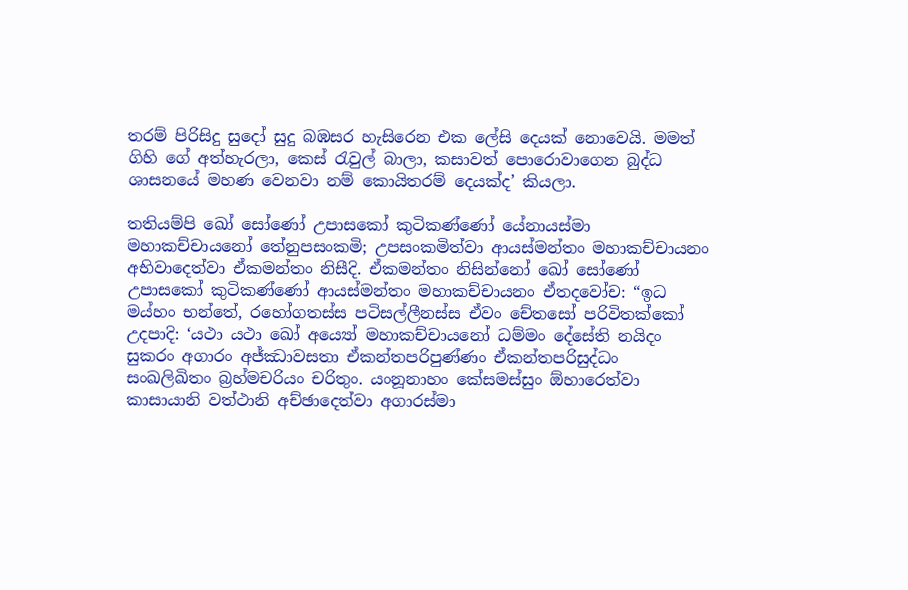තරම් පිරිසිදු සුදෝ සුදු බඹසර හැසිරෙන එක ලේසි දෙයක් නොවෙයි. මමත් ගිහි ගේ අත්හැරලා, කෙස් රැවුල් බාලා, කසාවත් පොරොවාගෙන බුද්ධ ශාසනයේ මහණ වෙනවා නම් කොයිතරම් දෙයක්ද’ කියලා.

තතියම්පි ඛෝ සෝණෝ උපාසකෝ කුටිකණ්ණෝ යේනායස්මා මහාකච්චායනෝ තේනුපසංකමි; උපසංකමිත්වා ආයස්මන්තං මහාකච්චායනං අභිවාදෙත්වා ඒකමන්තං නිසීදි. ඒකමන්තං නිසින්නෝ ඛෝ සෝණෝ උපාසකෝ කුටිකණ්ණෝ ආයස්මන්තං මහාකච්චායනං ඒතදවෝච: “ඉධ මය්හං භන්තේ, රහෝගතස්ස පටිසල්ලීනස්ස ඒවං චේතසෝ පරිවිතක්කෝ උදපාදි: ‘යථා යථා ඛෝ අය්‍යෝ මහාකච්චායනෝ ධම්මං දේසේති නයිදං සුකරං අගාරං අජ්ඣාවසතා ඒකන්තපරිපුණ්ණං ඒකන්තපරිසුද්ධං සංඛලිඛිතං බ්‍රහ්මචරියං චරිතුං. යංනූනාහං කේසමස්සුං ඕහාරෙත්වා කාසායානි වත්ථානි අච්ඡාදෙත්වා අගාරස්මා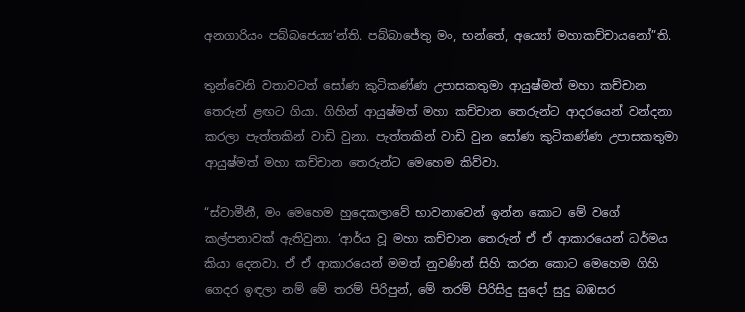අනගාරියං පබ්බජෙය්‍ය’න්ති. පබ්බාජේතු මං, භන්තේ, අය්‍යෝ මහාකච්චායනෝ”ති.

තුන්වෙනි වතාවටත් සෝණ කුටිකණ්ණ උපාසකතුමා ආයුෂ්මත් මහා කච්චාන තෙරුන් ළඟට ගියා. ගිහින් ආයුෂ්මත් මහා කච්චාන තෙරුන්ට ආදරයෙන් වන්දනා කරලා පැත්තකින් වාඩි වුනා. පැත්තකින් වාඩි වුන සෝණ කුටිකණ්ණ උපාසකතුමා ආයුෂ්මත් මහා කච්චාන තෙරුන්ට මෙහෙම කිව්වා.

“ස්වාමීනී, මං මෙහෙම හුදෙකලාවේ භාවනාවෙන් ඉන්න කොට මේ වගේ කල්පනාවක් ඇතිවුනා. ‘ආර්ය වූ මහා කච්චාන තෙරුන් ඒ ඒ ආකාරයෙන් ධර්මය කියා දෙනවා. ඒ ඒ ආකාරයෙන් මමත් නුවණින් සිහි කරන කොට මෙහෙම ගිහි ගෙදර ඉඳලා නම් මේ තරම් පිරිපුන්, මේ තරම් පිරිසිදු සුදෝ සුදු බඹසර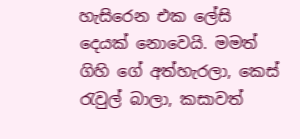හැසිරෙන එක ලේසි දෙයක් නොවෙයි. මමත් ගිහි ගේ අත්හැරලා, කෙස් රැවුල් බාලා, කසාවත්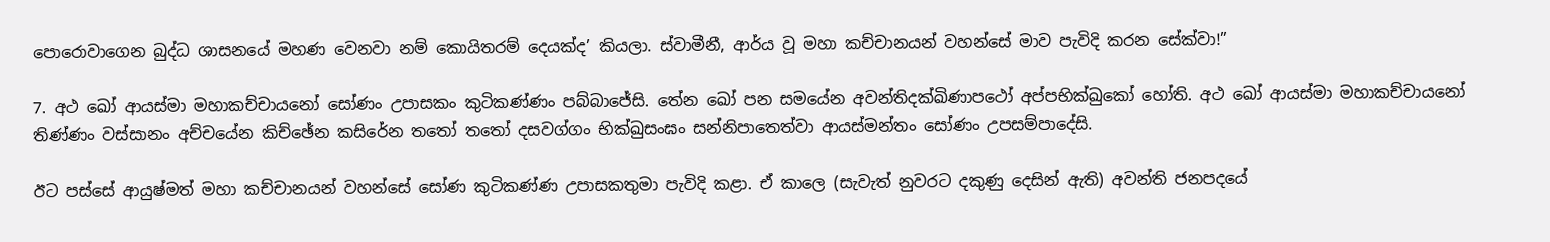පොරොවාගෙන බුද්ධ ශාසනයේ මහණ වෙනවා නම් කොයිතරම් දෙයක්ද’ කියලා. ස්වාමීනී, ආර්ය වූ මහා කච්චානයන් වහන්සේ මාව පැවිදි කරන සේක්වා!”

7. අථ ඛෝ ආයස්මා මහාකච්චායනෝ සෝණං උපාසකං කුටිකණ්ණං පබ්බාජේසි. තේන ඛෝ පන සමයේන අවන්තිදක්ඛිණාපථෝ අප්පභික්ඛුකෝ හෝති. අථ ඛෝ ආයස්මා මහාකච්චායනෝ තිණ්ණං වස්සානං අච්චයේන කිච්ඡේන කසිරේන තතෝ තතෝ දසවග්ගං භික්ඛුසංඝං සන්නිපාතෙත්වා ආයස්මන්තං සෝණං උපසම්පාදේසි.

ඊට පස්සේ ආයුෂ්මත් මහා කච්චානයන් වහන්සේ සෝණ කුටිකණ්ණ උපාසකතුමා පැවිදි කළා. ඒ කාලෙ (සැවැත් නුවරට දකුණු දෙසින් ඇති) අවන්ති ජනපදයේ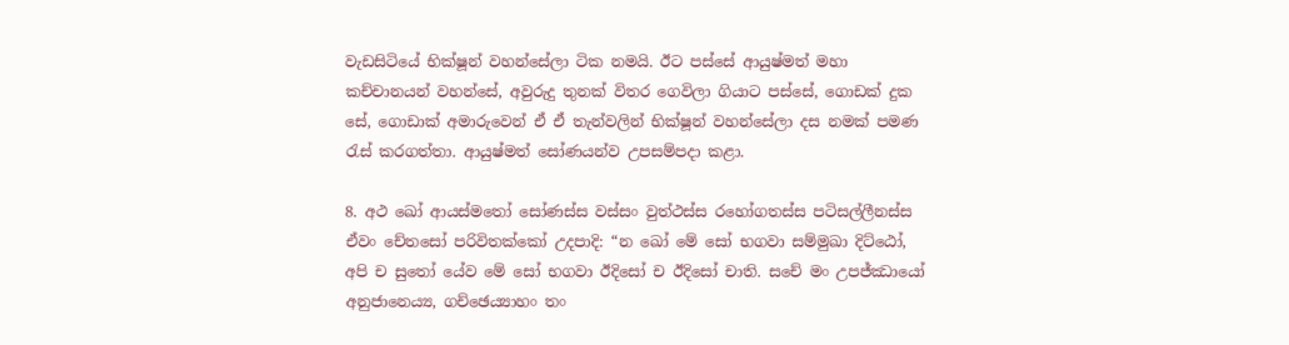වැඩසිටියේ භික්ෂූන් වහන්සේලා ටික නමයි. ඊට පස්සේ ආයුෂ්මත් මහා කච්චානයන් වහන්සේ, අවුරුදු තුනක් විතර ගෙවිලා ගියාට පස්සේ, ගොඩක් දුක සේ, ගොඩාක් අමාරුවෙන් ඒ ඒ තැන්වලින් භික්ෂූන් වහන්සේලා දස නමක් පමණ රැස් කරගත්තා. ආයුෂ්මත් සෝණයන්ව උපසම්පදා කළා.

8. අථ ඛෝ ආයස්මතෝ සෝණස්ස වස්සං වුත්ථස්ස රහෝගතස්ස පටිසල්ලීනස්ස ඒවං චේතසෝ පරිවිතක්කෝ උදපාදි: “න ඛෝ මේ සෝ භගවා සම්මුඛා දිට්ඨෝ, අපි ච සුතෝ යේව මේ සෝ භගවා ඊදිසෝ ච ඊදිසෝ චාති. සචේ මං උපජ්ඣායෝ අනුජානෙය්‍ය, ගච්ඡෙය්‍යාහං තං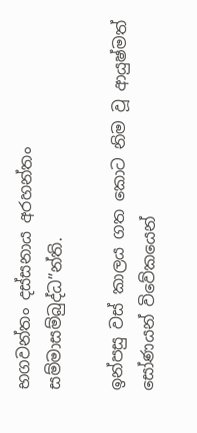භගවන්තං දස්සනාය අරහන්තං සම්මාසම්බුද්ධ”න්ති.

ඉන්පසු වස් කාලය ගත කොට නිම වූ ආයුෂ්මත් සෝණයන් විවේකයෙන්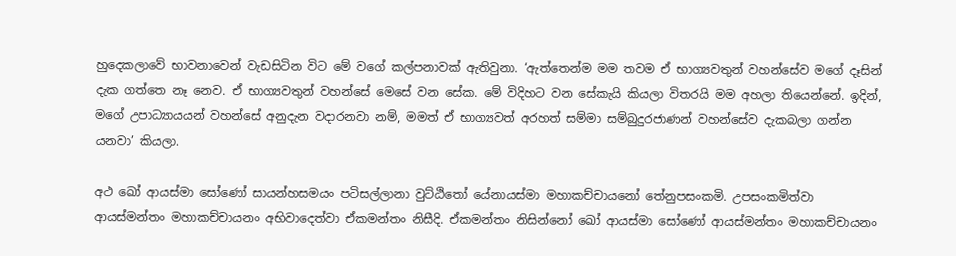හුදෙකලාවේ භාවනාවෙන් වැඩසිටින විට මේ වගේ කල්පනාවක් ඇතිවුනා. ‘ඇත්තෙන්ම මම තවම ඒ භාග්‍යවතුන් වහන්සේව මගේ දෑසින් දැක ගත්තෙ නෑ නෙව. ඒ භාග්‍යවතුන් වහන්සේ මෙසේ වන සේක. මේ විදිහට වන සේකැයි කියලා විතරයි මම අහලා තියෙන්නේ. ඉදින්, මගේ උපාධ්‍යායයන් වහන්සේ අනුදැන වදාරනවා නම්, මමත් ඒ භාග්‍යවත් අරහත් සම්මා සම්බුදුරජාණන් වහන්සේව දැකබලා ගන්න යනවා’ කියලා.

අථ ඛෝ ආයස්මා සෝණෝ සායන්හසමයං පටිසල්ලානා වුට්ඨිතෝ යේනායස්මා මහාකච්චායනෝ තේනුපසංකමි. උපසංකමිත්වා ආයස්මන්තං මහාකච්චායනං අභිවාදෙත්වා ඒකමන්තං නිසීදි. ඒකමන්තං නිසින්නෝ ඛෝ ආයස්මා සෝණෝ ආයස්මන්තං මහාකච්චායනං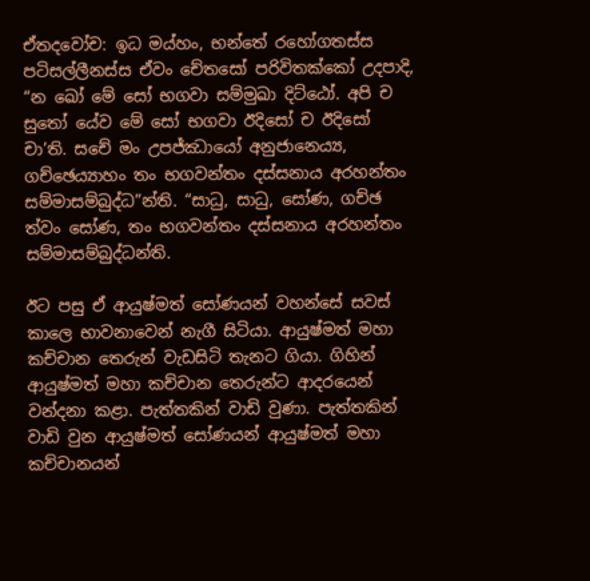ඒතදවෝච: ඉධ මය්හං, භන්තේ රහෝගතස්ස පටිසල්ලීනස්ස ඒවං චේතසෝ පරිවිතක්කෝ උදපාදි, “න ඛෝ මේ සෝ භගවා සම්මුඛා දිට්ඨෝ. අපි ච සුතෝ යේව මේ සෝ භගවා ඊදිසෝ ච ඊදිසෝ චා’ති. සචේ මං උපජ්ඣායෝ අනුජානෙය්‍ය, ගච්ඡෙය්‍යාහං තං භගවන්තං දස්සනාය අරහන්තං සම්මාසම්බුද්ධ”න්ති. “සාධු, සාධු, සෝණ, ගච්ඡ ත්වං සෝණ, තං භගවන්තං දස්සනාය අරහන්තං සම්මාසම්බුද්ධන්ති.

ඊට පසු ඒ ආයුෂ්මත් සෝණයන් වහන්සේ සවස් කාලෙ භාවනාවෙන් නැගී සිටියා. ආයුෂ්මත් මහා කච්චාන තෙරුන් වැඩසිටි තැනට ගියා. ගිහින් ආයුෂ්මත් මහා කච්චාන තෙරුන්ට ආදරයෙන් වන්දනා කළා. පැත්තකින් වාඩි වුණා. පැත්තකින් වාඩි වුන ආයුෂ්මත් සෝණයන් ආයුෂ්මත් මහා කච්චානයන්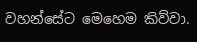වහන්සේට මෙහෙම කිව්වා.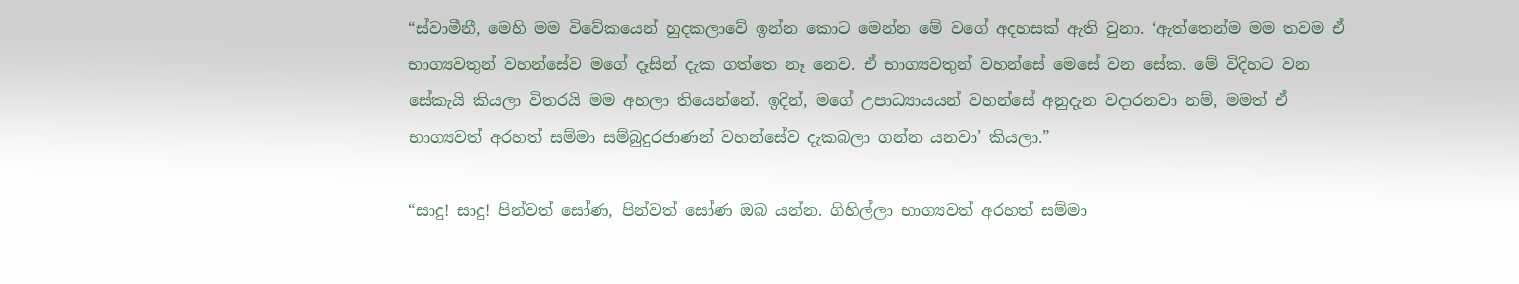“ස්වාමීනී, මෙහි මම විවේකයෙන් හුදකලාවේ ඉන්න කොට මෙන්න මේ වගේ අදහසක් ඇති වුනා. ‘ඇත්තෙන්ම මම තවම ඒ භාග්‍යවතුන් වහන්සේව මගේ දෑසින් දැක ගත්තෙ නෑ නෙව. ඒ භාග්‍යවතුන් වහන්සේ මෙසේ වන සේක. මේ විදිහට වන සේකැයි කියලා විතරයි මම අහලා තියෙන්නේ. ඉදින්, මගේ උපාධ්‍යායයන් වහන්සේ අනුදැන වදාරනවා නම්, මමත් ඒ භාග්‍යවත් අරහත් සම්මා සම්බුදුරජාණන් වහන්සේව දැකබලා ගන්න යනවා’ කියලා.”

“සාදු! සාදු! පින්වත් සෝණ, පින්වත් සෝණ ඔබ යන්න. ගිහිල්ලා භාග්‍යවත් අරහත් සම්මා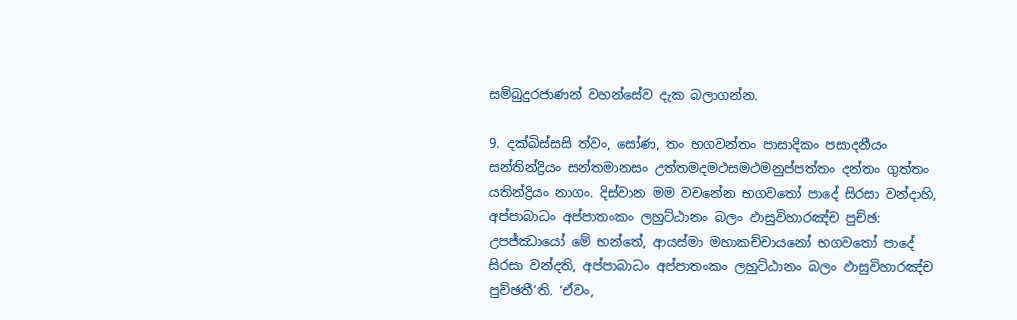සම්බුදුරජාණන් වහන්සේව දැක බලාගන්න.

9. දක්ඛිස්සසි ත්වං, සෝණ, තං භගවන්තං පාසාදිකං පසාදනීයං සන්තින්ද්‍රියං සන්තමානසං උත්තමදමථසමථමනුප්පත්තං දන්තං ගුත්තං යතින්ද්‍රියං නාගං. දිස්වාන මම වචනේන භගවතෝ පාදේ සිරසා වන්දාහි, අප්පාබාධං අප්පාතංකං ලහුට්ඨානං බලං ඵාසුවිහාරඤ්ච පුච්ඡ: උපජ්ඣායෝ මේ භන්තේ, ආයස්මා මහාකච්චායනෝ භගවතෝ පාදේ සිරසා වන්දති, අප්පාබාධං අප්පාතංකං ලහුට්ඨානං බලං ඵාසුවිහාරඤ්ච පුච්ඡතී’ති. ‘ඒවං,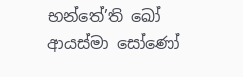භන්තේ’ති ඛෝ ආයස්මා සෝණෝ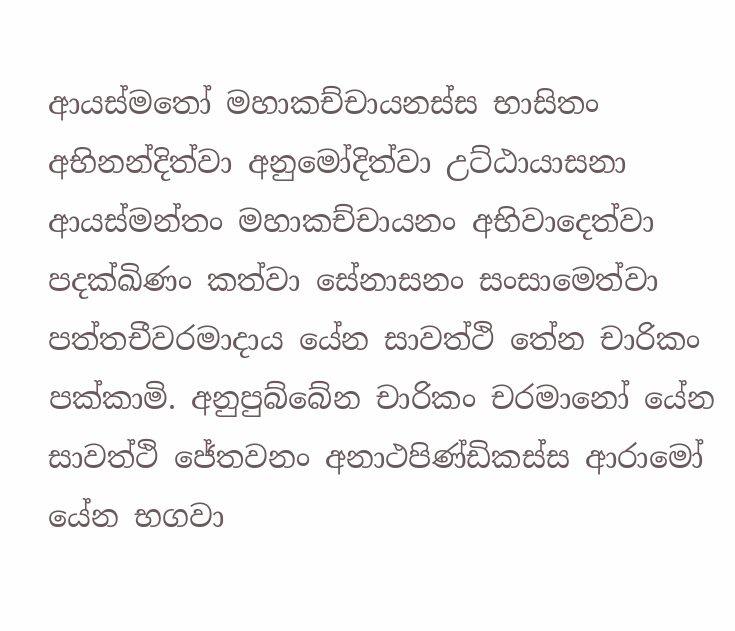ආයස්මතෝ මහාකච්චායනස්ස භාසිතං අභිනන්දිත්වා අනුමෝදිත්වා උට්ඨායාසනා ආයස්මන්තං මහාකච්චායනං අභිවාදෙත්වා පදක්ඛිණං කත්වා සේනාසනං සංසාමෙත්වා පත්තචීවරමාදාය යේන සාවත්ථි තේන චාරිකං පක්කාමි. අනුපුබ්බේන චාරිකං චරමානෝ යේන සාවත්ථි ජේතවනං අනාථපිණ්ඩිකස්ස ආරාමෝ යේන භගවා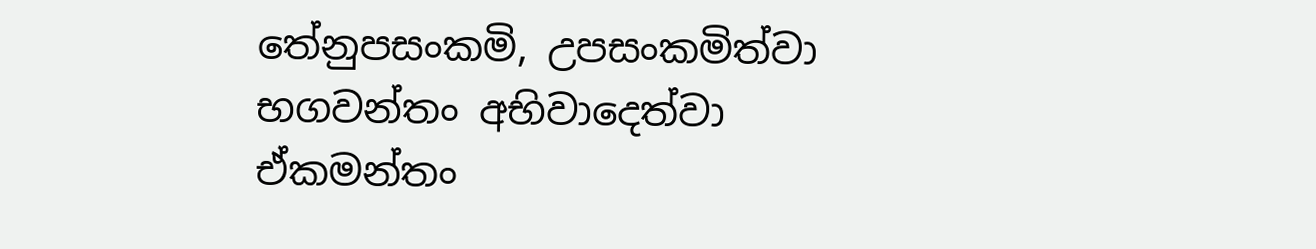තේනුපසංකමි, උපසංකමිත්වා භගවන්තං අභිවාදෙත්වා ඒකමන්තං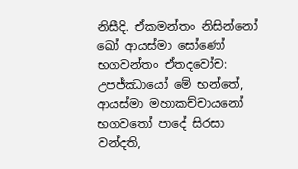නිසීදි. ඒකමන්තං නිසින්නෝ ඛෝ ආයස්මා සෝණෝ භගවන්තං ඒතදවෝච: උපජ්ඣායෝ මේ භන්තේ, ආයස්මා මහාකච්චායනෝ භගවතෝ පාදේ සිරසා වන්දති,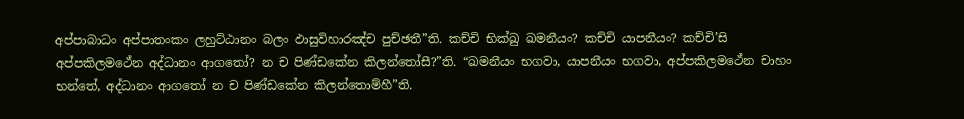අප්පාබාධං අප්පාතංකං ලහුට්ඨානං බලං ඵාසුවිහාරඤ්ච පුච්ඡතී”ති. කච්චි භික්ඛු ඛමනීයං? කච්චි යාපනීයං? කච්චි’සි අප්පකිලමථේන අද්ධානං ආගතෝ? න ච පිණ්ඩකේන කිලන්තෝසී?”ති. “ඛමනීයං භගවා, යාපනීයං භගවා, අප්පකිලමථේන චාහං භන්තේ, අද්ධානං ආගතෝ න ච පිණ්ඩකේන කිලන්තොම්හී”ති.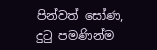පින්වත් සෝණ, දුටු පමණින්ම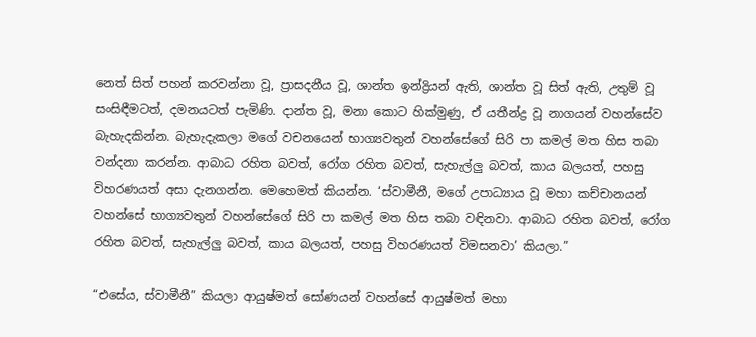නෙත් සිත් පහන් කරවන්නා වූ, ප්‍රාසදනීය වූ, ශාන්ත ඉන්ද්‍රියන් ඇති, ශාන්ත වූ සිත් ඇති, උතුම් වූ සංසිඳීමටත්, දමනයටත් පැමිණි. දාන්ත වූ, මනා කොට හික්මුණු, ඒ යතීන්ද්‍ර වූ නාගයන් වහන්සේව බැහැදකින්න. බැහැදැකලා මගේ වචනයෙන් භාග්‍යවතුන් වහන්සේගේ සිරි පා කමල් මත හිස තබා වන්දනා කරන්න. ආබාධ රහිත බවත්, රෝග රහිත බවත්, සැහැල්ලු බවත්, කාය බලයත්, පහසු විහරණයත් අසා දැනගන්න. මෙහෙමත් කියන්න. ‘ස්වාමීනී, මගේ උපාධ්‍යාය වූ මහා කච්චානයන් වහන්සේ භාග්‍යවතුන් වහන්සේගේ සිරි පා කමල් මත හිස තබා වඳිනවා. ආබාධ රහිත බවත්, රෝග රහිත බවත්, සැහැල්ලු බවත්, කාය බලයත්, පහසු විහරණයත් විමසනවා’ කියලා.”

“එසේය, ස්වාමීනී” කියලා ආයුෂ්මත් සෝණයන් වහන්සේ ආයුෂ්මත් මහා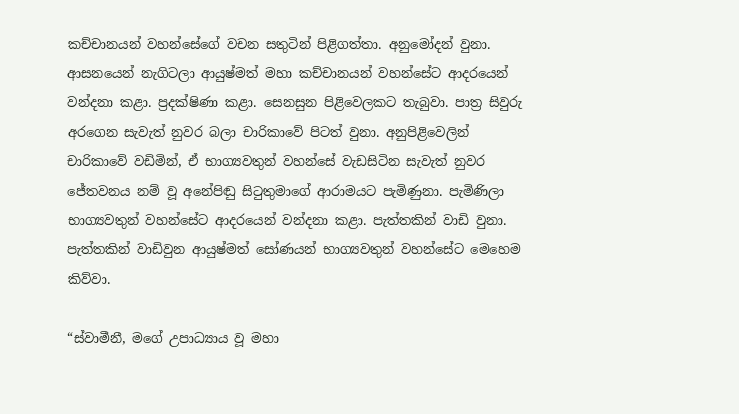කච්චානයන් වහන්සේගේ වචන සතුටින් පිළිගත්තා. අනුමෝදන් වුනා. ආසනයෙන් නැගිටලා ආයුෂ්මත් මහා කච්චානයන් වහන්සේට ආදරයෙන් වන්දනා කළා. ප්‍රදක්ෂිණා කළා. සෙනසුන පිළිවෙලකට තැබුවා. පාත්‍ර සිවුරු අරගෙන සැවැත් නුවර බලා චාරිකාවේ පිටත් වුනා. අනුපිළිවෙලින් චාරිකාවේ වඩිමින්, ඒ භාග්‍යවතුන් වහන්සේ වැඩසිටින සැවැත් නුවර ජේතවනය නම් වූ අනේපිඬු සිටුතුමාගේ ආරාමයට පැමිණුනා. පැමිණිලා භාග්‍යවතුන් වහන්සේට ආදරයෙන් වන්දනා කළා. පැත්තකින් වාඩි වුනා. පැත්තකින් වාඩිවුන ආයුෂ්මත් සෝණයන් භාග්‍යවතුන් වහන්සේට මෙහෙම කිව්වා.

“ස්වාමීනී, මගේ උපාධ්‍යාය වූ මහා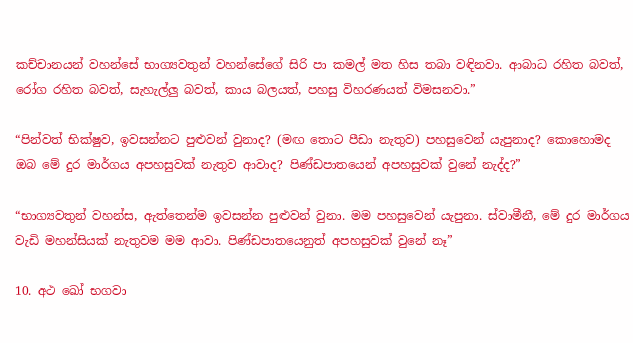කච්චානයන් වහන්සේ භාග්‍යවතුන් වහන්සේගේ සිරි පා කමල් මත හිස තබා වඳිනවා. ආබාධ රහිත බවත්, රෝග රහිත බවත්, සැහැල්ලු බවත්, කාය බලයත්, පහසු විහරණයත් විමසනවා.”

“පින්වත් භික්ෂුව, ඉවසන්නට පුළුවන් වුනාද? (මඟ තොට පීඩා නැතුව) පහසුවෙන් යැපුනාද? කොහොමද ඔබ මේ දුර මාර්ගය අපහසුවක් නැතුව ආවාද? පිණ්ඩපාතයෙන් අපහසුවක් වුනේ නැද්ද?”

“භාග්‍යවතුන් වහන්ස, ඇත්තෙන්ම ඉවසන්න පුළුවන් වුනා. මම පහසුවෙන් යැපුනා. ස්වාමීනී, මේ දුර මාර්ගය වැඩි මහන්සියක් නැතුවම මම ආවා. පිණ්ඩපාතයෙනුත් අපහසුවක් වුනේ නෑ”

10. අථ ඛෝ භගවා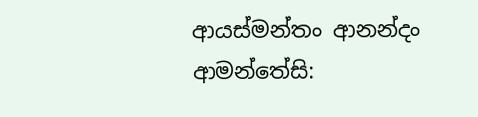ආයස්මන්තං ආනන්දං ආමන්තේසි: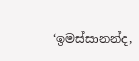‘ඉමස්සානන්ද,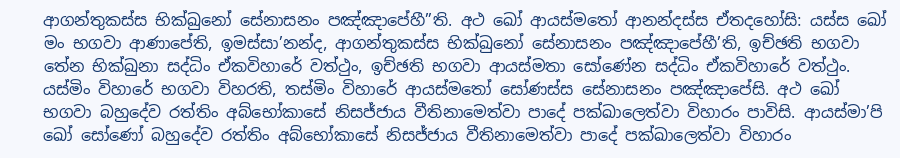ආගන්තුකස්ස භික්ඛුනෝ සේනාසනං පඤ්ඤාපේහී”ති. අථ ඛෝ ආයස්මතෝ ආනන්දස්ස ඒතදහෝසි: යස්ස ඛෝ මං භගවා ආණාපේති, ඉමස්සා’නන්ද, ආගන්තුකස්ස භික්ඛුනෝ සේනාසනං පඤ්ඤාපේහී’ති, ඉච්ඡති භගවා තේන භික්ඛුනා සද්ධිං ඒකවිහාරේ වත්ථුං, ඉච්ඡති භගවා ආයස්මතා සෝණේන සද්ධිං ඒකවිහාරේ වත්ථුං. යස්මිං විහාරේ භගවා විහරති, තස්මිං විහාරේ ආයස්මතෝ සෝණස්ස සේනාසනං පඤ්ඤාපේසි. අථ ඛෝ භගවා බහුදේව රත්තිං අබ්භෝකාසේ නිසජ්ජාය වීතිනාමෙත්වා පාදේ පක්ඛාලෙත්වා විහාරං පාවිසි. ආයස්මා’පි ඛෝ සෝණෝ බහුදේව රත්තිං අබ්භෝකාසේ නිසජ්ජාය වීතිනාමෙත්වා පාදේ පක්ඛාලෙත්වා විහාරං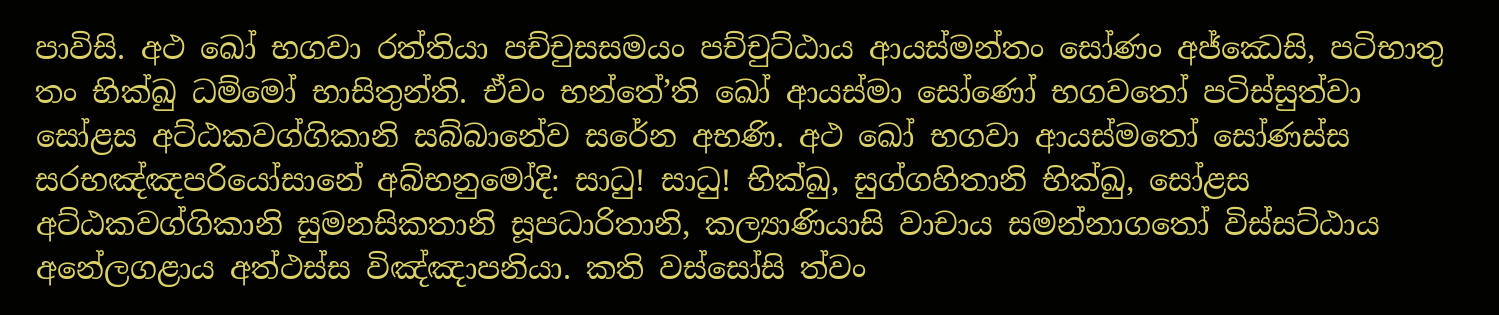පාවිසි. අථ ඛෝ භගවා රත්තියා පච්චුසසමයං පච්චුට්ඨාය ආයස්මන්තං සෝණං අජ්ඣෙසි, පටිභාතු තං භික්ඛු ධම්මෝ භාසිතුන්ති. ඒවං භන්තේ’ති ඛෝ ආයස්මා සෝණෝ භගවතෝ පටිස්සුත්වා සෝළස අට්ඨකවග්ගිකානි සබ්බානේව සරේන අභණි. අථ ඛෝ භගවා ආයස්මතෝ සෝණස්ස සරභඤ්ඤපරියෝසානේ අබ්භනුමෝදි: සාධු! සාධු! භික්ඛු, සුග්ගහිතානි භික්ඛු, සෝළස අට්ඨකවග්ගිකානි සුමනසිකතානි සූපධාරිතානි, කල්‍යාණියාසි වාචාය සමන්නාගතෝ විස්සට්ඨාය අනේලගළාය අත්ථස්ස විඤ්ඤාපනියා. කති වස්සෝසි ත්වං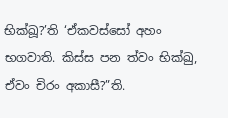භික්ඛූ?’ති ‘ඒකවස්සෝ අහං භගවාති. කිස්ස පන ත්වං භික්ඛු, ඒවං චිරං අකාසී?”ති.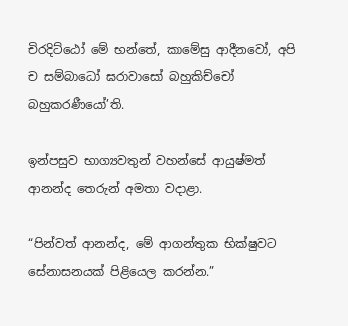චිරදිට්ඨෝ මේ භන්තේ, කාමේසු ආදීනවෝ, අපි ච සම්බාධෝ ඝරාවාසෝ බහුකිච්චෝ බහුකරණීයෝ’ති.

ඉන්පසුව භාග්‍යවතුන් වහන්සේ ආයුෂ්මත් ආනන්ද තෙරුන් අමතා වදාළා.

“පින්වත් ආනන්ද, මේ ආගන්තුක භික්ෂුවට සේනාසනයක් පිළියෙල කරන්න.”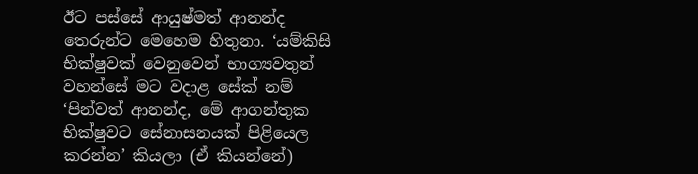ඊට පස්සේ ආයුෂ්මත් ආනන්ද තෙරුන්ට මෙහෙම හිතුනා. ‘යම්කිසි භික්ෂුවක් වෙනුවෙන් භාග්‍යවතුන් වහන්සේ මට වදාළ සේක් නම් ‘පින්වත් ආනන්ද, මේ ආගන්තුක භික්ෂුවට සේනාසනයක් පිළියෙල කරන්න’ කියලා (ඒ කියන්නේ)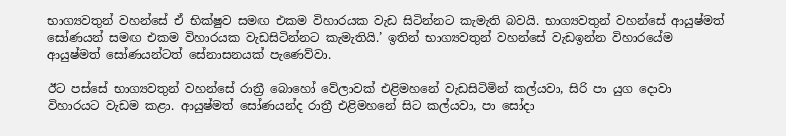භාග්‍යවතුන් වහන්සේ ඒ භික්ෂුව සමඟ එකම විහාරයක වැඩ සිටින්නට කැමැති බවයි. භාග්‍යවතුන් වහන්සේ ආයුෂ්මත් සෝණයන් සමඟ එකම විහාරයක වැඩසිටින්නට කැමැතියි.’ ඉතින් භාග්‍යවතුන් වහන්සේ වැඩඉන්න විහාරයේම ආයුෂ්මත් සෝණයන්ටත් සේනාසනයක් පැණෙව්වා.

ඊට පස්සේ භාග්‍යවතුන් වහන්සේ රාත්‍රී බොහෝ වේලාවක් එළිමහනේ වැඩසිටිමින් කල්යවා, සිරි පා යුග දොවා විහාරයට වැඩම කළා. ආයුෂ්මත් සෝණයන්ද රාත්‍රී එළිමහනේ සිට කල්යවා, පා සෝදා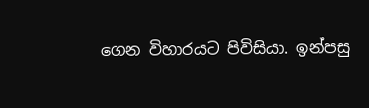ගෙන විහාරයට පිවිසියා. ඉන්පසු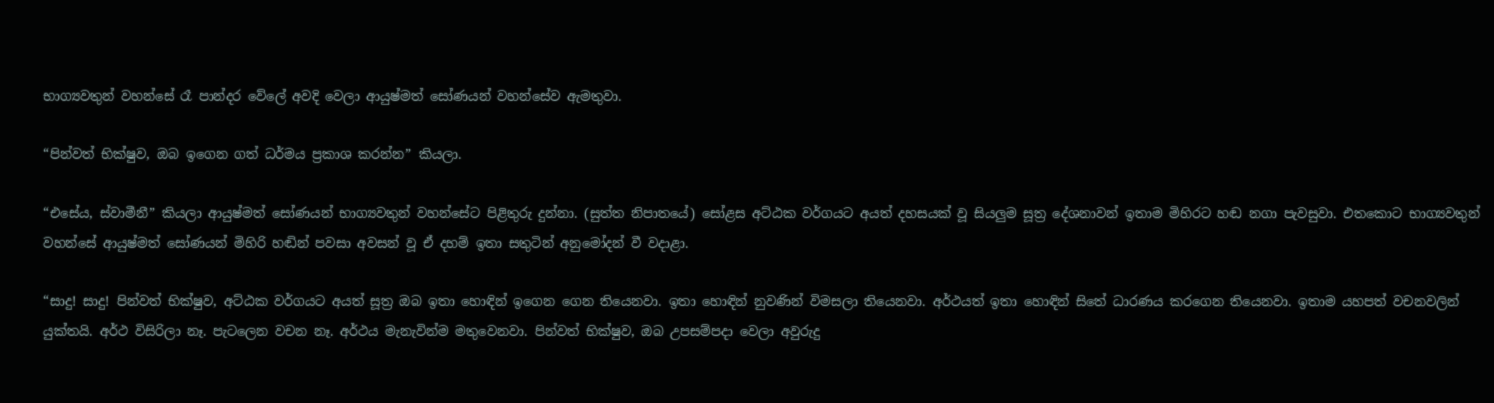භාග්‍යවතුන් වහන්සේ රෑ පාන්දර වේලේ අවදි වෙලා ආයුෂ්මත් සෝණයන් වහන්සේව ඇමතුවා.

“පින්වත් භික්ෂුව, ඔබ ඉගෙන ගත් ධර්මය ප්‍රකාශ කරන්න” කියලා.

“එසේය, ස්වාමීනී” කියලා ආයුෂ්මත් සෝණයන් භාග්‍යවතුන් වහන්සේට පිළිතුරු දුන්නා. (සුත්ත නිපාතයේ) සෝළස අට්ඨක වර්ගයට අයත් දහසයක් වූ සියලුම සූත්‍ර දේශනාවන් ඉතාම මිහිරට හඬ නගා පැවසුවා. එතකොට භාග්‍යවතුන් වහන්සේ ආයුෂ්මත් සෝණයන් මිහිරි හඬින් පවසා අවසන් වූ ඒ දහම් ඉතා සතුටින් අනුමෝදන් වී වදාළා.

“සාදු! සාදු! පින්වත් භික්ෂුව, අට්ඨක වර්ගයට අයත් සූත්‍ර ඔබ ඉතා හොඳින් ඉගෙන ගෙන තියෙනවා. ඉතා හොඳින් නුවණින් විමසලා තියෙනවා. අර්ථයත් ඉතා හොඳින් සිතේ ධාරණය කරගෙන තියෙනවා. ඉතාම යහපත් වචනවලින් යුක්තයි. අර්ථ විසිරිලා නෑ. පැටලෙන වචන නෑ. අර්ථය මැනැවින්ම මතුවෙනවා. පින්වත් භික්ෂුව, ඔබ උපසම්පදා වෙලා අවුරුදු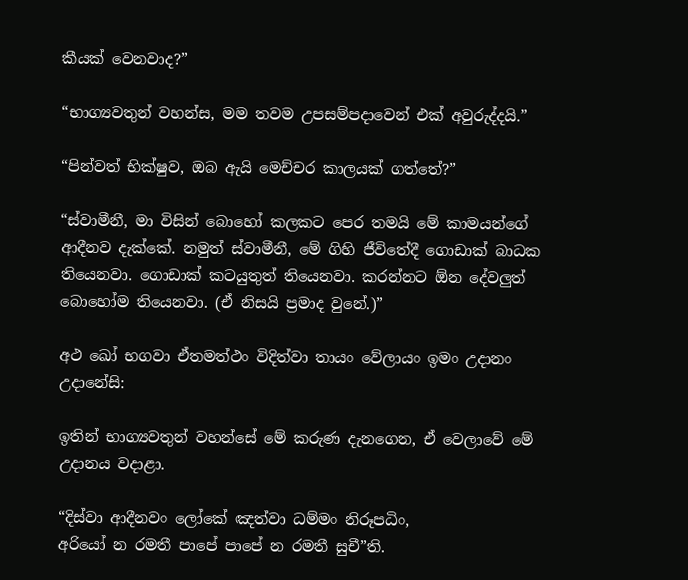කීයක් වෙනවාද?”

“භාග්‍යවතුන් වහන්ස, මම තවම උපසම්පදාවෙන් එක් අවුරුද්දයි.”

“පින්වත් භික්ෂුව, ඔබ ඇයි මෙච්චර කාලයක් ගත්තේ?”

“ස්වාමීනී, මා විසින් බොහෝ කලකට පෙර තමයි මේ කාමයන්ගේ ආදීනව දැක්කේ. නමුත් ස්වාමීනී, මේ ගිහි ජීවිතේදී ගොඩාක් බාධක තියෙනවා. ගොඩාක් කටයුතුත් තියෙනවා. කරන්නට ඕන දේවලුත් බොහෝම තියෙනවා. (ඒ නිසයි ප්‍රමාද වුනේ.)”

අථ ඛෝ භගවා ඒතමත්ථං විදිත්වා තායං වේලායං ඉමං උදානං උදානේසි:

ඉතින් භාග්‍යවතුන් වහන්සේ මේ කරුණ දැනගෙන, ඒ වෙලාවේ මේ උදානය වදාළා.

“දිස්වා ආදීනවං ලෝකේ ඤත්වා ධම්මං නිරූපධිං,
අරියෝ න රමතී පාපේ පාපේ න රමතී සුචී”ති.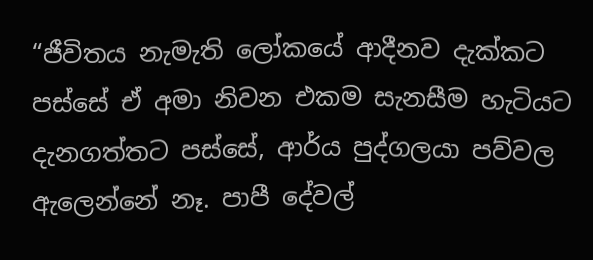“ජීවිතය නැමැති ලෝකයේ ආදීනව දැක්කට පස්සේ ඒ අමා නිවන එකම සැනසීම හැටියට දැනගත්තට පස්සේ, ආර්ය පුද්ගලයා පව්වල ඇලෙන්නේ නෑ. පාපී දේවල්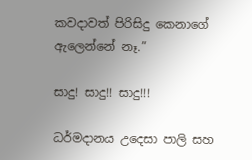කවදාවත් පිරිසිදු කෙනාගේ ඇලෙන්නේ නෑ.”

සාදු! සාදු!! සාදු!!!

ධර්මදානය උදෙසා පාලි සහ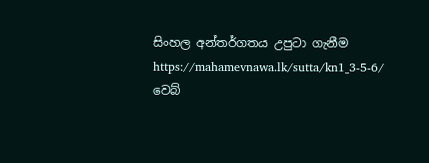සිංහල අන්තර්ගතය උපුටා ගැනීම https://mahamevnawa.lk/sutta/kn1_3-5-6/ වෙබ්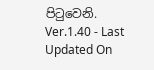පිටුවෙනි.
Ver.1.40 - Last Updated On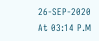26-SEP-2020 At 03:14 P.M